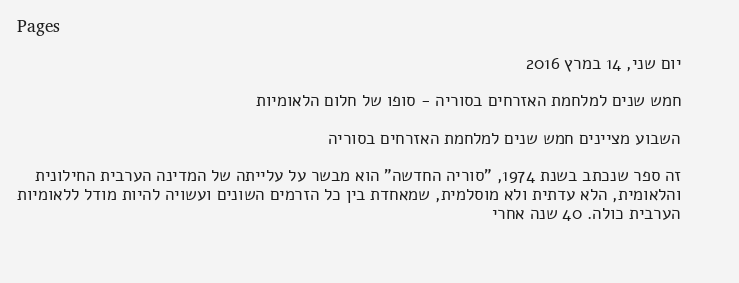Pages

יום שני, 14 במרץ 2016

חמש שנים למלחמת האזרחים בסוריה - סופו של חלום הלאומיות

השבוע מציינים חמש שנים למלחמת האזרחים בסוריה

זה ספר שנכתב בשנת 1974, "סוריה החדשה" הוא מבשר על עלייתה של המדינה הערבית החילונית והלאומית, הלא עדתית ולא מוסלמית, שמאחדת בין כל הזרמים השונים ועשויה להיות מודל ללאומיות הערבית כולה. 40 שנה אחרי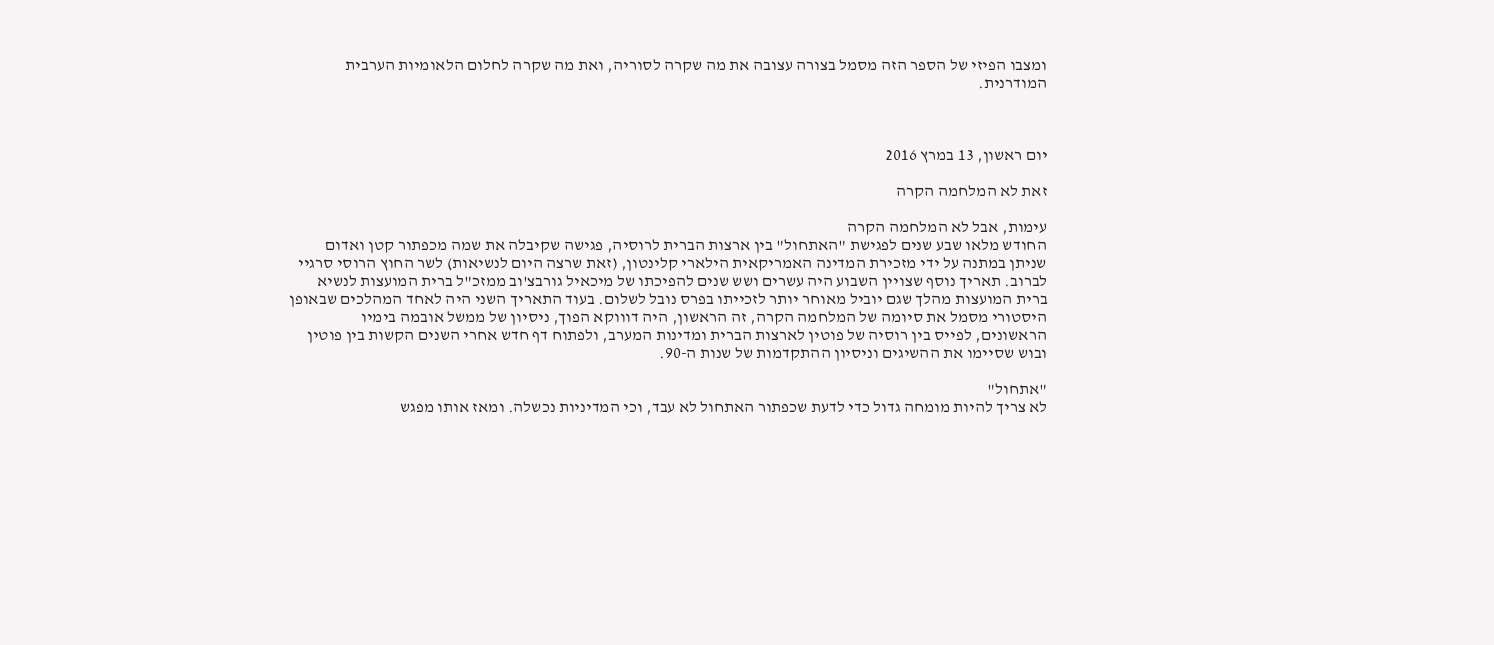ומצבו הפיזי של הספר הזה מסמל בצורה עצובה את מה שקרה לסוריה, ואת מה שקרה לחלום הלאומיות הערבית המודרנית.



יום ראשון, 13 במרץ 2016

זאת לא המלחמה הקרה

עימות, אבל לא המלחמה הקרה
החודש מלאו שבע שנים לפגישת "האתחול" בין ארצות הברית לרוסיה, פגישה שקיבלה את שמה מכפתור קטן ואדום שניתן במתנה על ידי מזכירת המדינה האמריקאית הילארי קלינטון, (זאת שרצה היום לנשיאות) לשר החוץ הרוסי סרגיי לברוב. תאריך נוסף שצויין השבוע היה עשרים ושש שנים להפיכתו של מיכאיל גורבצ'וב ממזכ"ל ברית המועצות לנשיא ברית המועצות מהלך שגם יוביל מאוחר יותר לזכייתו בפרס נובל לשלום. בעוד התאריך השני היה לאחד המהלכים שבאופן היסטורי מסמל את סיומה של המלחמה הקרה, זה הראשון, היה דוווקא הפוך, ניסיון של ממשל אובמה בימיו הראשונים, לפייס בין רוסיה של פוטין לארצות הברית ומדינות המערב, ולפתוח דף חדש אחרי השנים הקשות בין פוטין ובוש שסיימו את ההשיגים וניסיון ההתקדמות של שנות ה-90.

"אתחול"
לא צריך להיות מומחה גדול כדי לדעת שכפתור האתחול לא עבד, וכי המדיניות נכשלה. ומאז אותו מפגש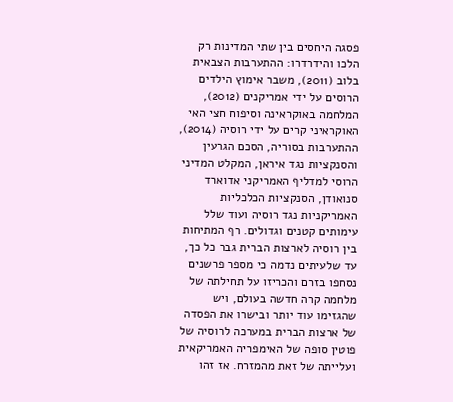פסגה היחסים בין שתי המדינות רק הלכו והידרדרו: ההתערבות הצבאית בלוב (2011), משבר אימוץ הילדים הרוסים על ידי אמריקנים (2012), המלחמה באוקראינה וסיפוח חצי האי האוקראיני קרים על ידי רוסיה (2014), ההתערבות בסוריה, הסכם הגרעין והסנקציות נגד איראן, המקלט המדיני הרוסי למדליף האמריקני אדוארד סנואודן, הסנקציות הכלכליות האמריקניות נגד רוסיה ועוד שלל עימותים קטנים וגדולים. רף המתיחות בין רוסיה לארצות הברית גבר כל כך, עד שלעיתים נדמה כי מספר פרשנים נסחפו בזרם והכריזו על תחילתה של מלחמה קרה חדשה בעולם, ויש שהגזימו עוד יותר ובישרו את הפסדה של ארצות הברית במערכה לרוסיה של פוטין סופה של האימפריה האמריקאית ועלייתה של זאת מהמזרח. אז זהו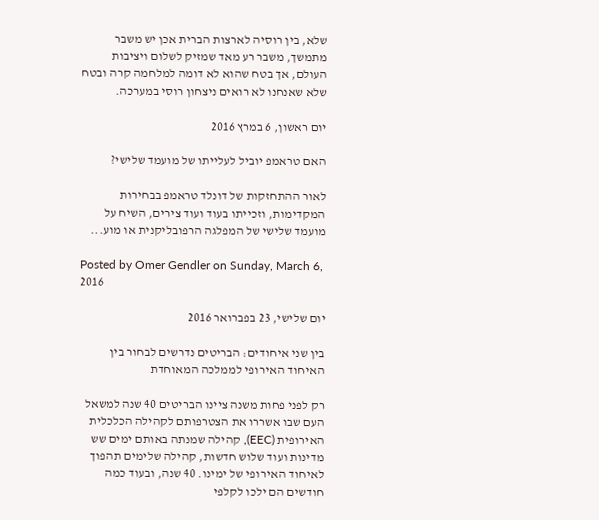שלא, בין רוסיה לארצות הברית אכן יש משבר מתמשך, משבר רע מאד שמזיק לשלום ויציבות העולם, אך בטח שהוא לא דומה למלחמה קרה ובטח שלא שאנחנו לא רואים ניצחון רוסי במערכה.

יום ראשון, 6 במרץ 2016

האם טראמפ יוביל לעלייתו של מועמד שלישי?

לאור ההתחזקות של דונלד טראמפ בבחירות המקדימות, וזכייתו בעוד ועוד צירים, השיח על מועמד שלישי של המפלגה הרפובליקנית או מוע...

Posted by Omer Gendler on Sunday, March 6, 2016

יום שלישי, 23 בפברואר 2016

בין שני איחודים: הבריטים נדרשים לבחור בין האיחוד האירופי לממלכה המאוחדת

רק לפני פחות משנה ציינו הבריטים 40 שנה למשאל העם שבו אשררו את הצטרפותם לקהילה הכלכלית האירופית (EEC), קהילה שמנתה באותם ימים שש מדינות ועוד שלוש חדשות, קהילה שלימים תהפוך לאיחוד האירופי של ימינו. 40 שנה, ובעוד כמה חודשים הם ילכו לקלפי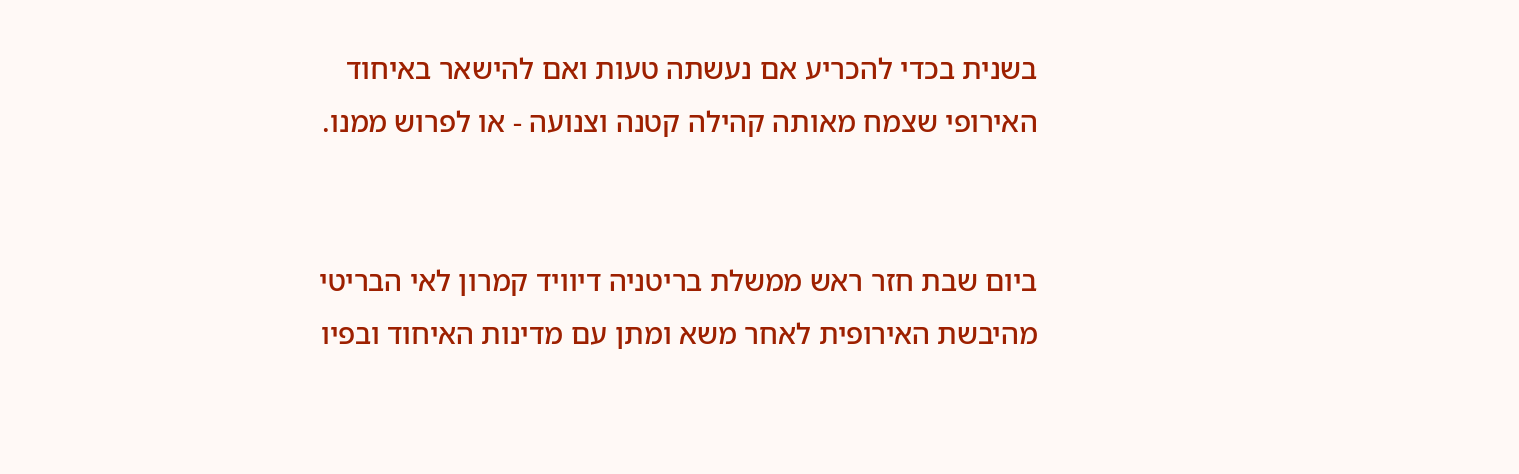בשנית בכדי להכריע אם נעשתה טעות ואם להישאר באיחוד האירופי שצמח מאותה קהילה קטנה וצנועה - או לפרוש ממנו.


ביום שבת חזר ראש ממשלת בריטניה דיוויד קמרון לאי הבריטי מהיבשת האירופית לאחר משא ומתן עם מדינות האיחוד ובפיו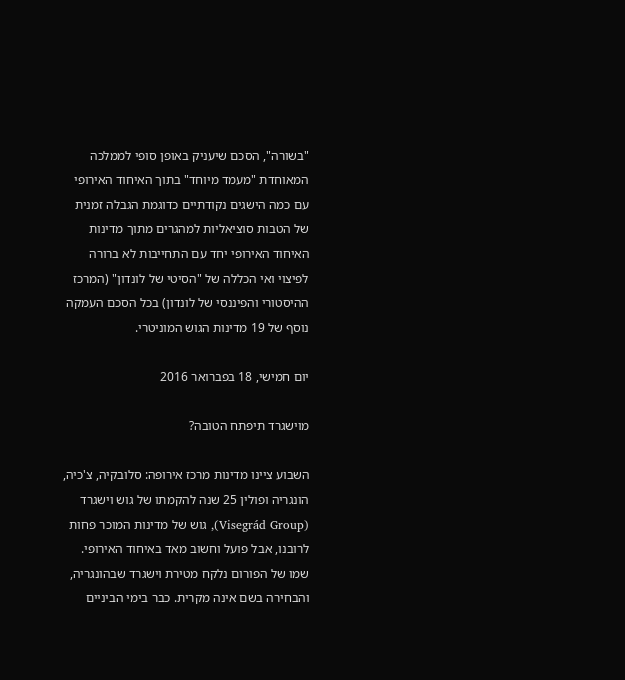"בשורה", הסכם שיעניק באופן סופי לממלכה המאוחדת "מעמד מיוחד" בתוך האיחוד האירופי עם כמה הישגים נקודתיים כדוגמת הגבלה זמנית של הטבות סוציאליות למהגרים מתוך מדינות האיחוד האירופי יחד עם התחייבות לא ברורה לפיצוי ואי הכללה של "הסיטי של לונדון" (המרכז ההיסטורי והפיננסי של לונדון) בכל הסכם העמקה נוסף של 19 מדינות הגוש המוניטרי.

יום חמישי, 18 בפברואר 2016

מוישגרד תיפתח הטובה?

השבוע ציינו מדינות מרכז אירופה: סלובקיה, צ'כיה, הונגריה ופולין 25 שנה להקמתו של גוש וישגרד (Visegrád Group), גוש של מדינות המוכר פחות לרובנו, אבל פועל וחשוב מאד באיחוד האירופי. שמו של הפורום נלקח מטירת וישגרד שבהונגריה, והבחירה בשם אינה מקרית. כבר בימי הביניים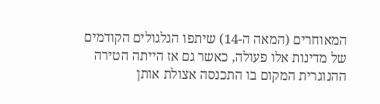המאוחרים (המאה ה-14) שיתפו הגלגולים הקודמים של מדינות אלו פעולה, כאשר גם אז הייתה הטירה ההנוגרית המקום בו התכנסה אצולת אותן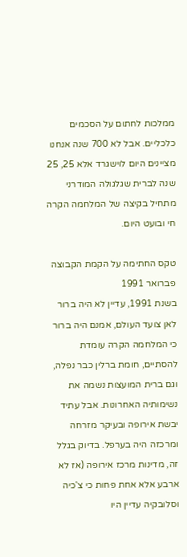ממלכות לחתום על הסכמים כלכליים. אבל לא 700 שנה אנחנו מציינים היום לוישגרד אלא 25, 25 שנה לברית שגלגולה המודרני מתחיל בקיצה של המלחמה הקרה חי ובועט היום.

טקס החתימה על הקמת הקבוצה פברואר 1991
בשנת 1991, עדיין לא היה ברור לאן צועד העולם, אמנם היה ברור כי המלחמה הקרה עומדת להסתיים, חומת ברלין כבר נפלה, וגם ברית המועצות נשמה את נשימותיה האחרונות. אבל עתיד יבשת אירופה ובעיקר מזרחה ומרכזה היה בערפל. בדיוק בגלל זה, מדינות מרכז אירופה (אז לא ארבע אלא אחת פחות כי צ'כיה וסלובקיה עדיין היו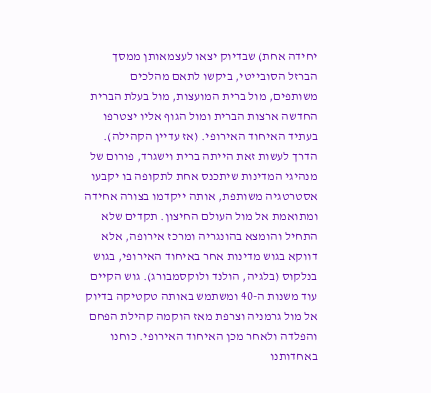יחידה אחת) שבדיוק יצאו לעצמאותן ממסך הברזל הסובייטי, ביקשו לתאם מהלכים משותפים, מול ברית המועצות, מול בעלת הברית החדשה ארצות הברית ומול הגוף אליו יצטרפו בעתיד האיחוד האירופי. (אז עדיין הקהילה). הדרך לעשות זאת הייתה ברית וישגרד, פורום של מנהיגי המדינות שיתכנס אחת לתקופה בו יקבעו אסטרטגיה משותפת, אותה ייקדמו בצורה אחידה ומתואמת אל מול העולם החיצון. תקדים שלא התחיל והומצא בהונגריה ומרכז אירופה, אלא דווקא בגוש מדינות אחר באיחוד האירופי, בגוש בנלקוס (בלגיה, הולנד ולוקסמבורג). גוש הקיים עוד משנות ה-40 ומשתמש באותה טקטיקה בדיוק אל מול גרמניה וצרפת מאז הוקמה קהילת הפחם והפלדה ולאחר מכן האיחוד האירופי. כוחנו באחדותנו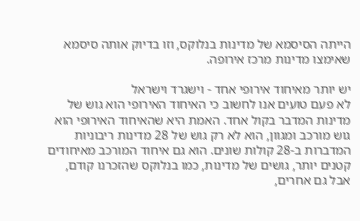הייתה הסיסמא של מדינות בנלוקס, וזו בדיוק אותה סיסמא שאימצו מדינות מרכז אירופה.

יש יותר מאיחוד אירופי אחד - וישגרד וישראל
לא פעם טועים אנו לחשוב כי האיחוד האירופי הוא גוש של מדינות המדבר בקול אחד. האמת היא שהאיחוד האירופי הוא גוש מורכב ומגוון, הוא לא רק גוש של 28 מדינות ריבוניות המדברות ב-28 קולות שונים. הוא גם איחוד המורכב מאיחודים קטנים יותר, גושים של מדינות, כמו בנלוקס שהזכרנו קודם, אבל גם אחרים,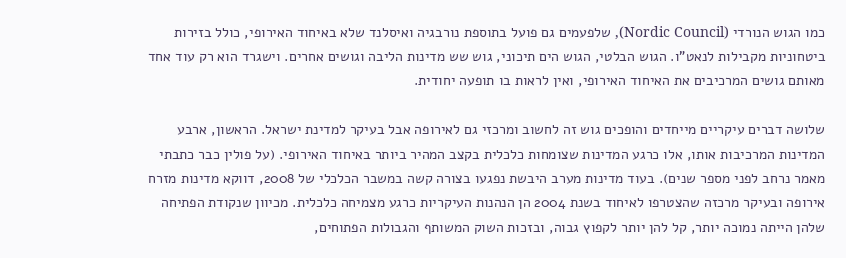כמו הגוש הנורדי (Nordic Council), שלפעמים גם פועל בתוספת נורבגיה ואיסלנד שלא באיחוד האירופי, כולל בזירות ביטחוניות מקבילות לנאט"ו. הגוש הבלטי, הגוש הים תיכוני, גוש שש מדינות הליבה וגושים אחרים. וישגרד הוא רק עוד אחד מאותם גושים המרכיבים את האיחוד האירופי, ואין לראות בו תופעה יחודית.

שלושה דברים עיקריים מייחדים והופכים גוש זה לחשוב ומרכזי גם לאירופה אבל בעיקר למדינת ישראל. הראשון, ארבע המדינות המרכיבות אותו, אלו כרגע המדינות שצומחות כלכלית בקצב המהיר ביותר באיחוד האירופי. (על פולין כבר כתבתי מאמר נרחב לפני מספר שנים). בעוד מדינות מערב היבשת נפגעו בצורה קשה במשבר הכלכלי של 2008, דווקא מדינות מזרח אירופה ובעיקר מרכזה שהצטרפו לאיחוד בשנת 2004 הן הנהנות העיקריות כרגע מצמיחה כלכלית. מכיוון שנקודת הפתיחה שלהן הייתה נמוכה יותר, קל להן יותר לקפוץ גבוה, ובזכות השוק המשותף והגבולות הפתוחים,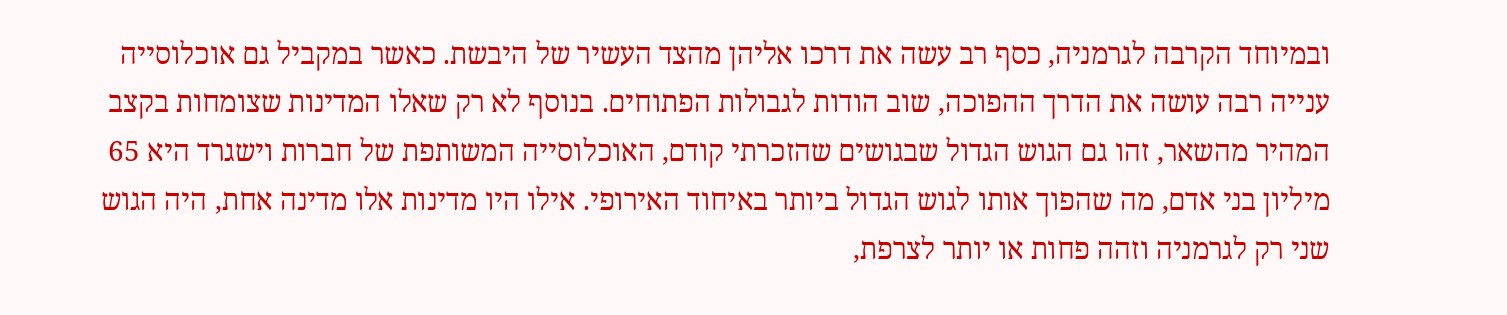ובמיוחד הקרבה לגרמניה, כסף רב עשה את דרכו אליהן מהצד העשיר של היבשת. כאשר במקביל גם אוכלוסייה ענייה רבה עושה את הדרך ההפוכה, שוב הודות לגבולות הפתוחים. בנוסף לא רק שאלו המדינות שצומחות בקצב המהיר מהשאר, זהו גם הגוש הגדול שבגושים שהזכרתי קודם, האוכלוסייה המשותפת של חברות וישגרד היא 65 מיליון בני אדם, מה שהפוך אותו לגוש הגדול ביותר באיחוד האירופי. אילו היו מדינות אלו מדינה אחת, היה הגוש שני רק לגרמניה וזהה פחות או יותר לצרפת,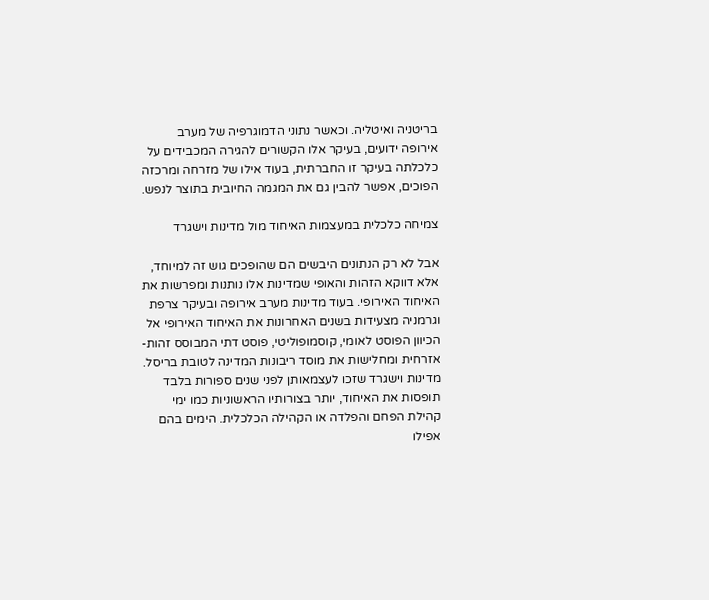בריטניה ואיטליה. וכאשר נתוני הדמוגרפיה של מערב אירופה ידועים, בעיקר אלו הקשורים להגירה המכבידים על כלכלתה בעיקר זו החברתית, בעוד אילו של מזרחה ומרכזה הפוכים, אפשר להבין גם את המגמה החיובית בתוצר לנפש.

צמיחה כלכלית במעצמות האיחוד מול מדינות וישגרד

אבל לא רק הנתונים היבשים הם שהופכים גוש זה למיוחד, אלא דווקא הזהות והאופי שמדינות אלו נותנות ומפרשות את האיחוד האירופי. בעוד מדינות מערב אירופה ובעיקר צרפת וגרמניה מצעידות בשנים האחרונות את האיחוד האירופי אל הכיוון הפוסט לאומי, קוסמופוליטי, פוסט דתי המבוסס זהות-אזרחית ומחלישות את מוסד ריבונות המדינה לטובת בריסל. מדינות וישגרד שזכו לעצמאותן לפני שנים ספורות בלבד תופסות את האיחוד, יותר בצורותיו הראשוניות כמו ימי קהילת הפחם והפלדה או הקהילה הכלכלית. הימים בהם אפילו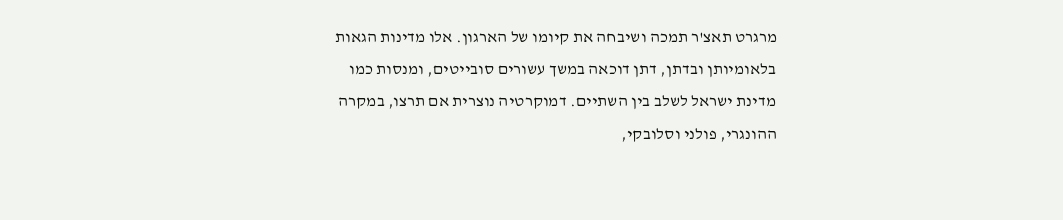מרגרט תאצ'ר תמכה ושיבחה את קיומו של הארגון. אלו מדינות הגאות בלאומיותן ובדתן, דתן דוכאה במשך עשורים סובייטים, ומנסות כמו מדינת ישראל לשלב בין השתיים. דמוקרטיה נוצרית אם תרצו, במקרה ההונגרי, פולני וסלובקי,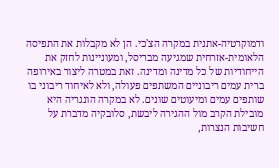ודמוקרטיה-אתנית במקרה הצ'כי. הן לא מקבלות את התפיסה הלאומית-אזרחית שמגיעה מבריסל, ומעוניינות לחזק את הייחודיות של כל מדינה ומדינה. זאת במטרה ליצור באירופה ברית עמים ריבוניים המשתפים פעולה, ולא לאיחוד ריבוני בו שותפים עמים ומיעוטים שונים. לא במקרה הונגריה היא מובילת הקרב מול ההגירה ליבשת, סלובקיה מדברת על חשיבות הנצרות,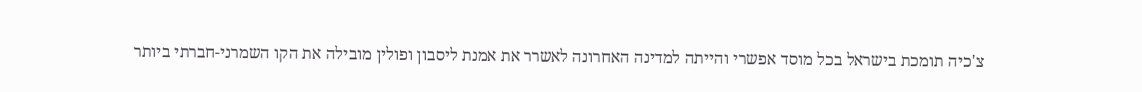צ'כיה תומכת בישראל בכל מוסד אפשרי והייתה למדינה האחרונה לאשרר את אמנת ליסבון ופולין מובילה את הקו השמרני-חברתי ביותר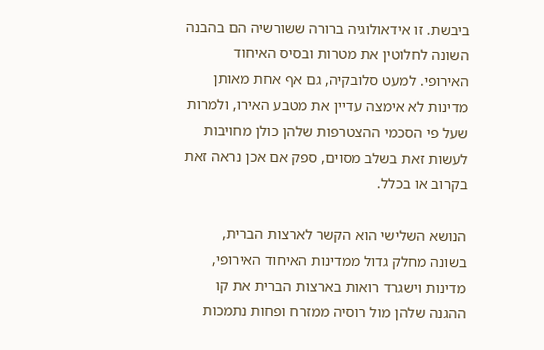ביבשת. זו אידאולוגיה ברורה ששורשיה הם בהבנה השונה לחלוטין את מטרות ובסיס האיחוד האירופי. למעט סלובקיה, גם אף אחת מאותן מדינות לא אימצה עדיין את מטבע האירו, ולמרות שעל פי הסכמי ההצטרפות שלהן כולן מחויבות לעשות זאת בשלב מסוים, ספק אם אכן נראה זאת בקרוב או בכלל.

הנושא השלישי הוא הקשר לארצות הברית, בשונה מחלק גדול ממדינות האיחוד האירופי, מדינות וישגרד רואות בארצות הברית את קו ההגנה שלהן מול רוסיה ממזרח ופחות נתמכות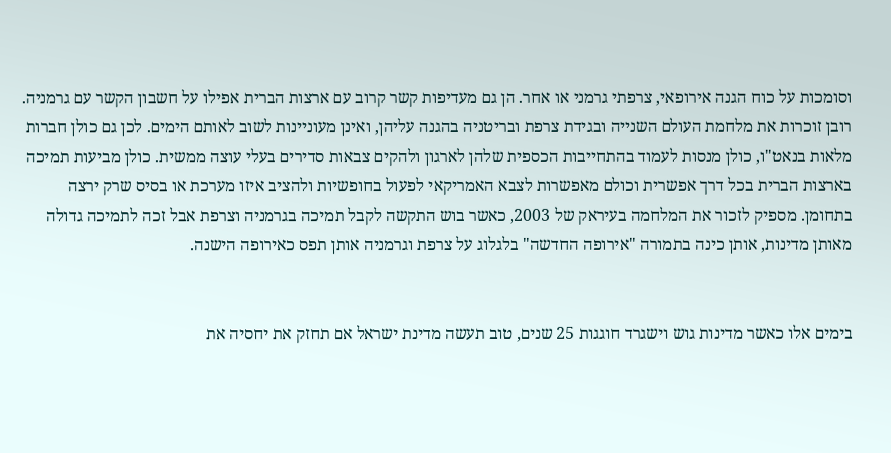וסומכות על כוח הגנה אירופאי, צרפתי גרמני או אחר. הן גם מעדיפות קשר קרוב עם ארצות הברית אפילו על חשבון הקשר עם גרמניה. רובן זוכרות את מלחמת העולם השנייה ובגידת צרפת ובריטניה בהגנה עליהן, ואינן מעוניינות לשוב לאותם הימים. לכן גם כולן חברות מלאות בנאט"ו, כולן מנסות לעמוד בהתחייבות הכספית שלהן לארגון ולהקים צבאות סדירים בעלי עוצה ממשית. כולן מביעות תמיכה בארצות הברית בכל דרך אפשרית וכולם מאפשרות לצבא האמריקאי לפעול בחופשיות ולהציב איזו מערכת או בסיס שרק ירצה בתחומן. מספיק לזכור את המלחמה בעיראק של 2003, כאשר בוש התקשה לקבל תמיכה בגרמניה וצרפת אבל זכה לתמיכה גדולה מאותן מדינות, אותן כינה בתמורה "אירופה החדשה" בלגלוג על צרפת וגרמניה אותן תפס כאירופה הישנה.


בימים אלו כאשר מדינות גוש וישגרד חוגגות 25 שנים, טוב תעשה מדינת ישראל אם תחזק את יחסיה את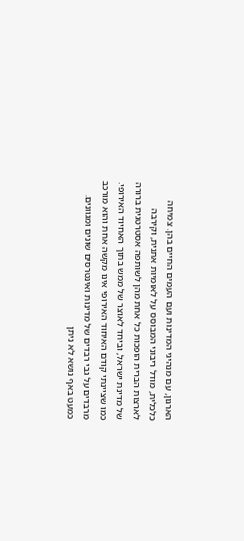הארגון, עם מנהיגי המדינות ועם העמים החיים בהן. צמיחה כלכלית, מודל ריבוני המבוסס על לאומיות אתנית, וקירבה לארצות הברית הופכות כל אחת מהן לשותפה אסטרטגית ברורה של מדינת ישראל, וביחד לאוצר של ממש בתוך האחיוד האירופי. כמו שציינתי קודם האיחוד האירופי אינו מקשה אחת והוא מורכב מרבדים על גבי רבדים של מדינות ואינטרסים שונים ומגוונים. כמעט באף נושא לא ניתן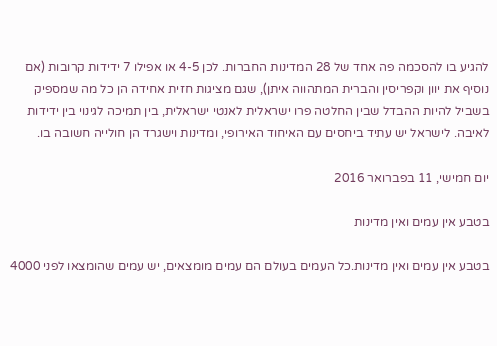להגיע בו להסכמה פה אחד של 28 המדינות החברות. לכן 4-5 או אפילו 7 ידידות קרובות (אם נוסיף את יוון וקפריסין והברית המתהווה איתן), שגם מציגות חזית אחידה הן כל מה שמספיק בשביל להיות ההבדל שבין החלטה פרו ישראלית לאנטי ישראלית, בין תמיכה לגינוי בין ידידות לאיבה. לישראל יש עתיד ביחסים עם האיחוד האירופי, ומדינות וישגרד הן חולייה חשובה בו.

יום חמישי, 11 בפברואר 2016

בטבע אין עמים ואין מדינות

בטבע אין עמים ואין מדינות.כל העמים בעולם הם עמים מומצאים, יש עמים שהומצאו לפני 4000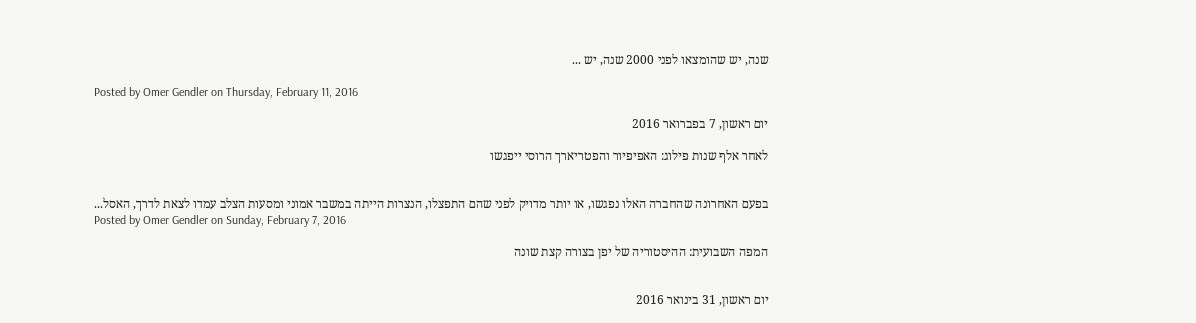שנה, יש שהומצאו לפני 2000 שנה, יש ...

Posted by Omer Gendler on Thursday, February 11, 2016

יום ראשון, 7 בפברואר 2016

לאחר אלף שנות פילוג: האפיפיור והפטריארך הרוסי ייפגשו


בפעם האחרונה שהחברה האלו נפגשו, או יותר מדויק לפני שהם התפצלו, הנצרות הייתה במשבר אמוני ומסעות הצלב עמדו לצאת לדרך, האסל...
Posted by Omer Gendler on Sunday, February 7, 2016

המפה השבועית: ההיסטוריה של יפן בצורה קצת שונה


יום ראשון, 31 בינואר 2016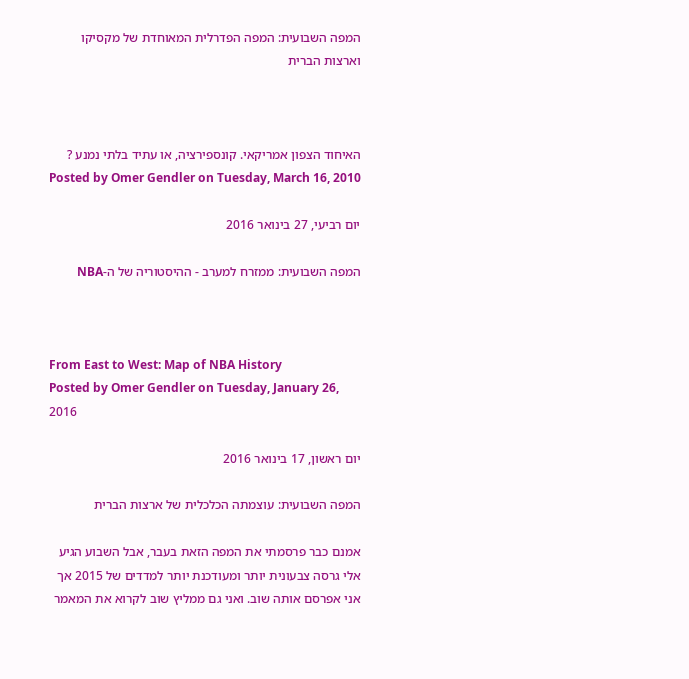המפה השבועית: המפה הפדרלית המאוחדת של מקסיקו וארצות הברית



האיחוד הצפון אמריקאי. קונספירציה, או עתיד בלתי נמנע ?
Posted by Omer Gendler on Tuesday, March 16, 2010

יום רביעי, 27 בינואר 2016

המפה השבועית: ממזרח למערב - ההיסטוריה של ה-NBA



From East to West: Map of NBA History
Posted by Omer Gendler on Tuesday, January 26, 2016

יום ראשון, 17 בינואר 2016

המפה השבועית: עוצמתה הכלכלית של ארצות הברית

אמנם כבר פרסמתי את המפה הזאת בעבר, אבל השבוע הגיע אלי גרסה צבעונית יותר ומעודכנת יותר למדדים של 2015 אך אני אפרסם אותה שוב. ואני גם ממליץ שוב לקרוא את המאמר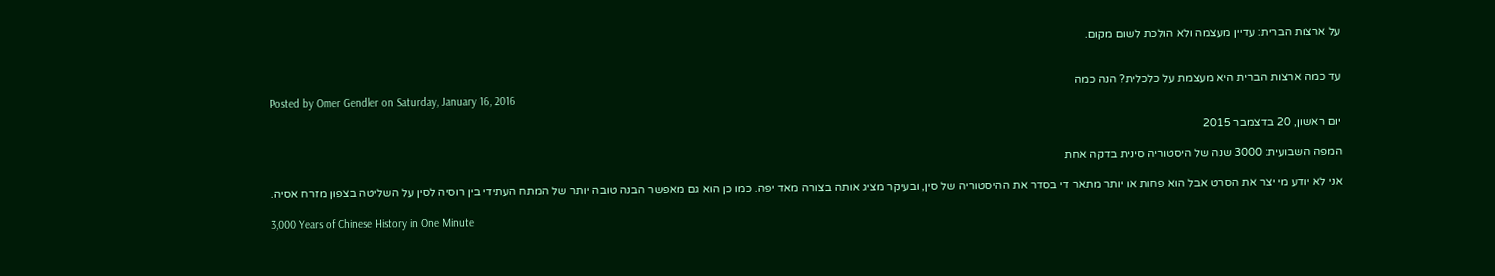על ארצות הברית: עדיין מעצמה ולא הולכת לשום מקום.


עד כמה ארצות הברית היא מעצמת על כלכלית? הנה כמה
Posted by Omer Gendler on Saturday, January 16, 2016

יום ראשון, 20 בדצמבר 2015

המפה השבועית: 3000 שנה של היסטוריה סינית בדקה אחת

אני לא יודע מי יצר את הסרט אבל הוא פחות או יותר מתאר די בסדר את ההיסטוריה של סין, ובעיקר מציג אותה בצורה מאד יפה. כמו כן הוא גם מאפשר הבנה טובה יותר של המתח העתידי בין רוסיה לסין על השליטה בצפון מזרח אסיה.

3,000 Years of Chinese History in One Minute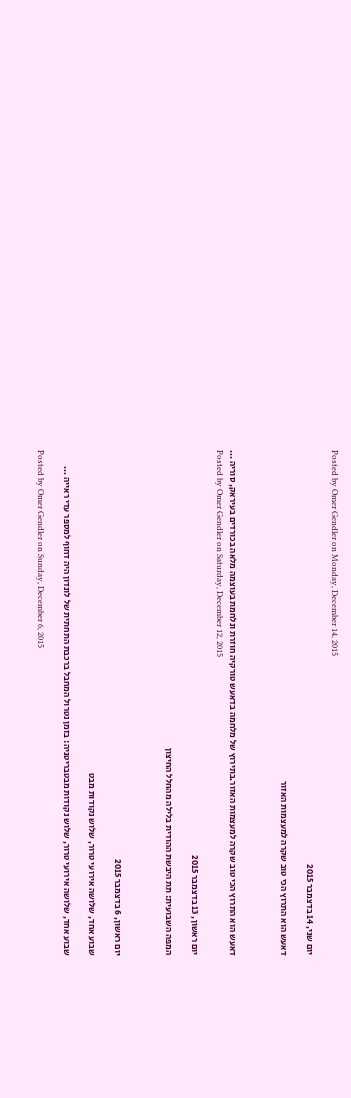Posted by Omer Gendler on Monday, December 14, 2015

יום שני, 14 בדצמבר 2015

דאעש הוא התרוץ הכי טוב שקרה למעצמות האזור



דאעש הוא התרוץ הכי טוב שקרה למעצמות האזור.בתירוץ של מלחמה בדאעש טורקיה חוזרת ונלחמת בעוצמה מלאה בכורדים בעיראק, סוריה ...
Posted by Omer Gendler on Saturday, December 12, 2015

יום ראשון, 13 בדצמבר 2015

המפה השבועית: תת היבשת ההודית בלילה מהחלל החיצון



יום ראשון, 6 בדצמבר 2015

שבוע אחד, שלושה אירועי טרור, שלוש נקודות מבט

שבוע אחד, שלושה אירועי טרור, שלוש נקודות מבטבריטניה: בזמן נטרול המחבל ברכבת התחתית של לונדון היה דחוף למספר עדי ראייה ...

Posted by Omer Gendler on Sunday, December 6, 2015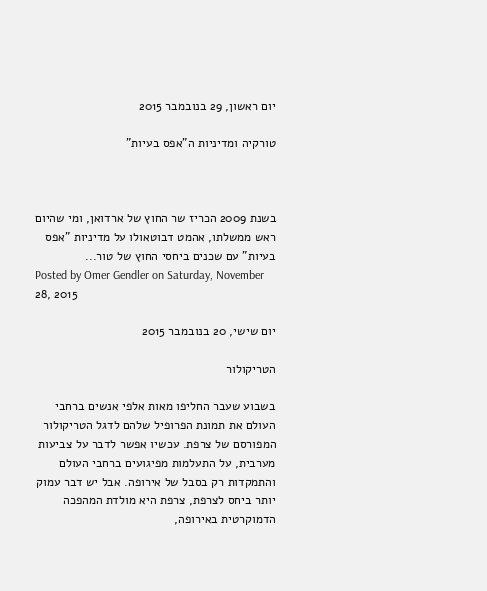יום ראשון, 29 בנובמבר 2015

טורקיה ומדיניות ה"אפס בעיות"



בשנת 2009 הכריז שר החוץ של ארדואן, ומי שהיום ראש ממשלתו, אהמט דבוטאולו על מדיניות "אפס בעיות" עם שכנים ביחסי החוץ של טור...
Posted by Omer Gendler on Saturday, November 28, 2015

יום שישי, 20 בנובמבר 2015

הטריקולור

בשבוע שעבר החליפו מאות אלפי אנשים ברחבי העולם את תמונת הפרופיל שלהם לדגל הטריקולור המפורסם של צרפת. עכשיו אפשר לדבר על צביעות מערבית, על התעלמות מפיגועים ברחבי העולם והתמקדות רק בסבל של אירופה. אבל יש דבר עמוק יותר ביחס לצרפת, צרפת היא מולדת המהפכה הדמוקרטית באירופה,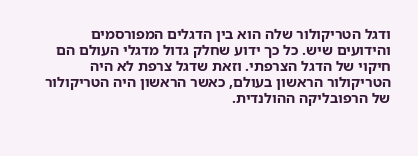ודגל הטריקולור שלה הוא בין הדגלים המפורסמים והידועים שיש. כל כך ידוע שחלק גדול מדגלי העולם הם חיקוי של הדגל הצרפתי. וזאת שדגל צרפת לא היה הטריקולור הראשון בעולם, כאשר הראשון היה הטריקולור של הרפובליקה ההולנדית.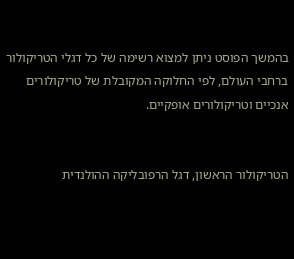בהמשך הפוסט ניתן למצוא רשימה של כל דגלי הטריקולור ברחבי העולם, לפי החלוקה המקובלת של טריקולורים אנכיים וטריקולורים אופקיים.


הטריקולור הראשון, דגל הרפובליקה ההולנדית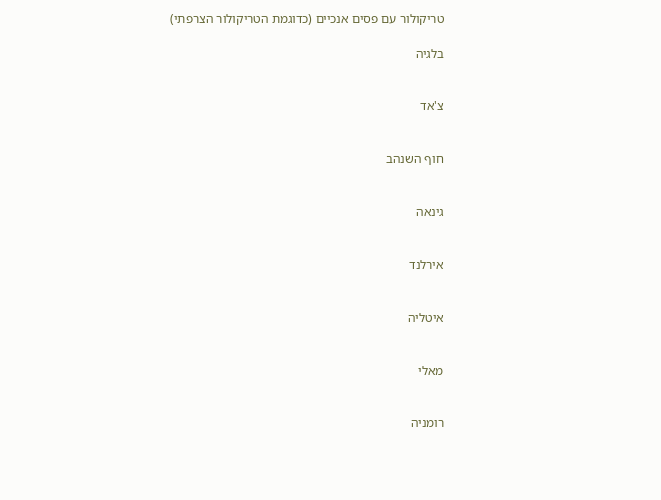טריקולור עם פסים אנכיים (כדוגמת הטריקולור הצרפתי)

בלגיה


צ'אד


חוף השנהב


גינאה


אירלנד


איטליה


מאלי


רומניה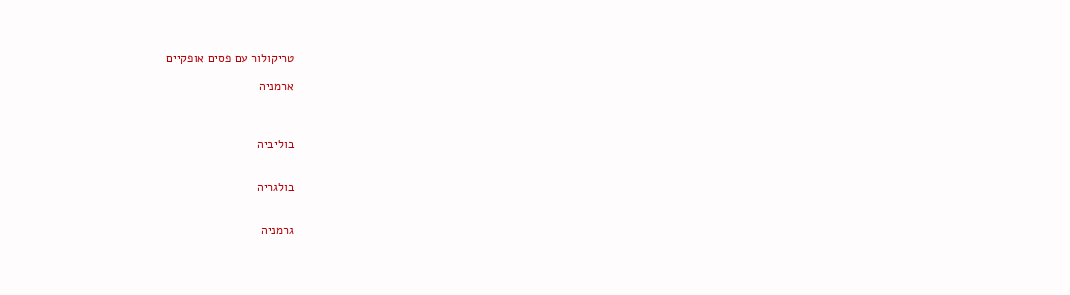טריקולור עם פסים אופקיים

ארמניה



בוליביה


בולגריה


גרמניה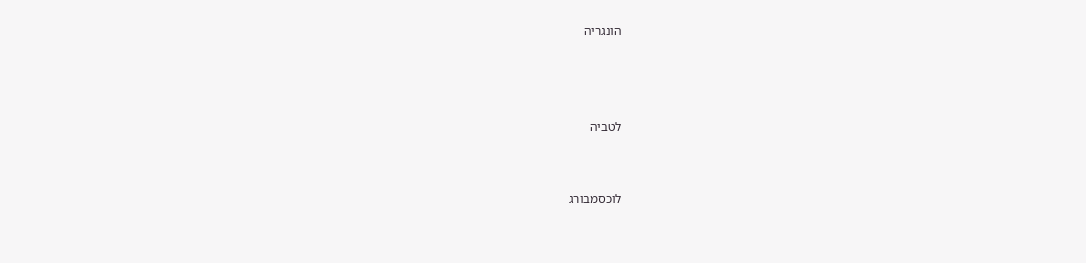הונגריה



לטביה


לוכסמבורג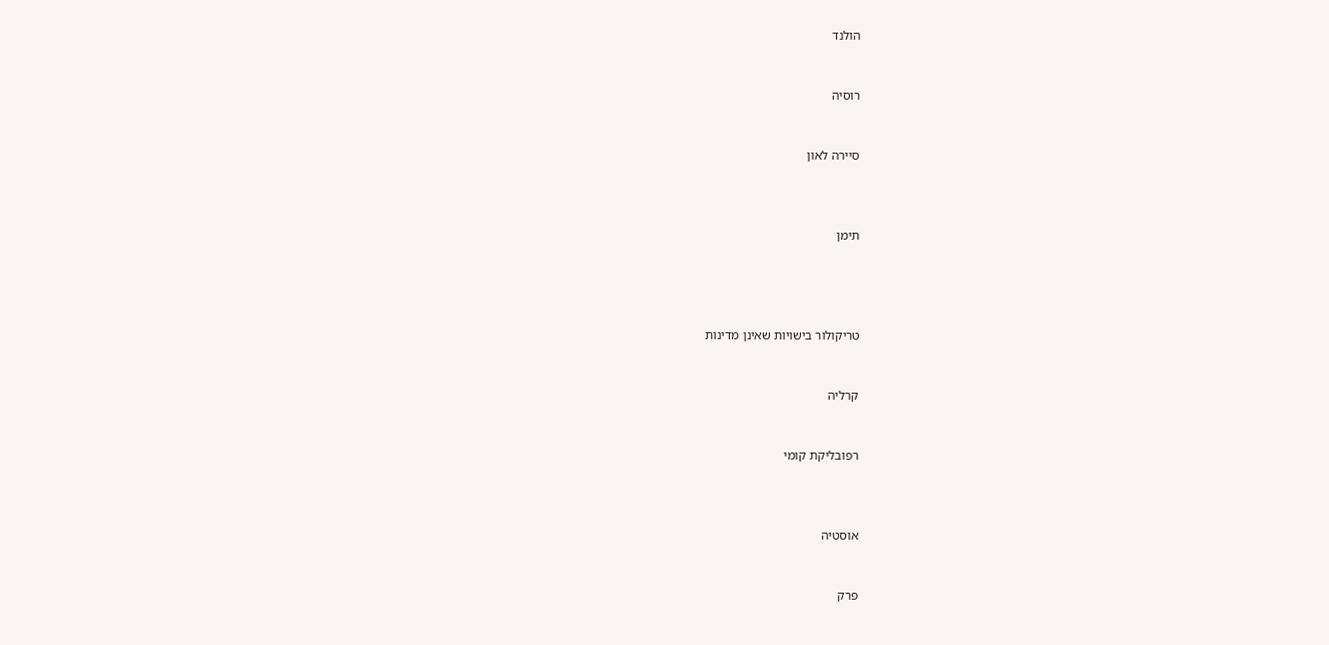הולנד


רוסיה


סיירה לאון



תימן




טריקולור בישויות שאינן מדינות


קרליה


רפובליקת קומי



אוסטיה


פרק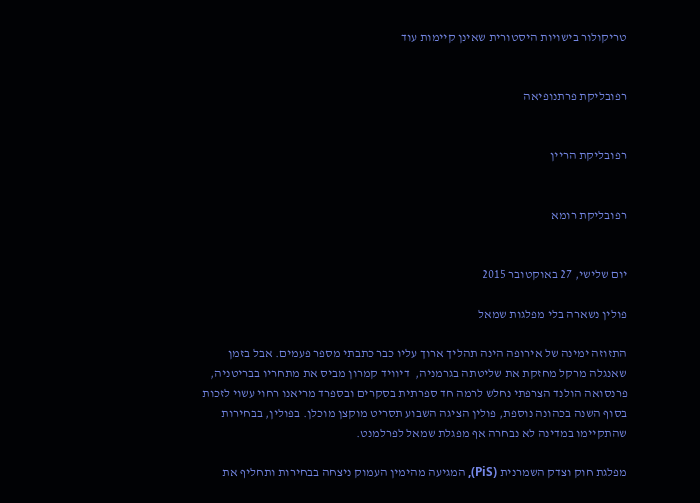טריקולור בישויות היסטורית שאינן קיימות עוד


רפובליקת פרתנופיאה


רפובליקת הריין


רפובליקת רומא


יום שלישי, 27 באוקטובר 2015

פולין נשארה בלי מפלגות שמאל

התזוזה ימינה של אירופה הינה תהליך ארוך עליו כבר כתבתי מספר פעמים. אבל בזמן שאנגלה מרקל מחזקת את שליטתה בגרמניה,  דיוויד קמרון מביס את מתחריו בבריטניה, פרנסואה הולנד הצרפתי נחלש לרמה חד ספרתית בסקרים ובספרד מריאנו רחוי עשוי לזכות בסוף השנה בכהונה נוספת, פולין הציגה השבוע תסריט מוקצן מוכלן. בפולין, בבחירות שהתקיימו במדינה לא נבחרה אף מפגלת שמאל לפרלמנט.

מפלגת חוק וצדק השמרנית (PiS), המגיעה מהימין העמוק ניצחה בבחירות ותחליף את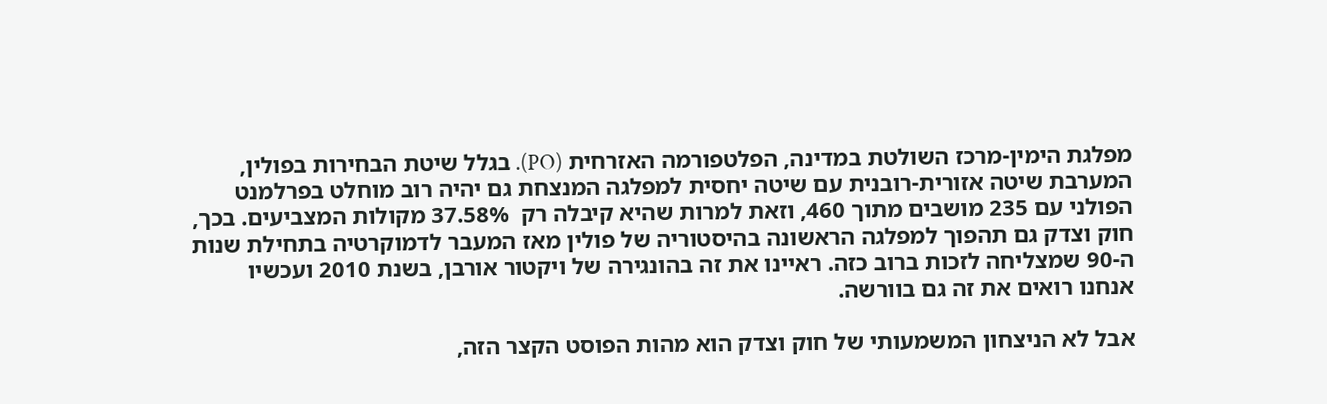מפלגת הימין-מרכז השולטת במדינה, הפלטפורמה האזרחית (PO). בגלל שיטת הבחירות בפולין, המערבת שיטה אזורית-רובנית עם שיטה יחסית למפלגה המנצחת גם יהיה רוב מוחלט בפרלמנט הפולני עם 235 מושבים מתוך 460, וזאת למרות שהיא קיבלה רק  37.58% מקולות המצביעים. בכך, חוק וצדק גם תהפוך למפלגה הראשונה בהיסטוריה של פולין מאז המעבר לדמוקרטיה בתחילת שנות ה-90 שמצליחה לזכות ברוב כזה. ראיינו את זה בהונגירה של ויקטור אורבן, בשנת 2010 ועכשיו אנחנו רואים את זה גם בוורשה.

אבל לא הניצחון המשמעותי של חוק וצדק הוא מהות הפוסט הקצר הזה,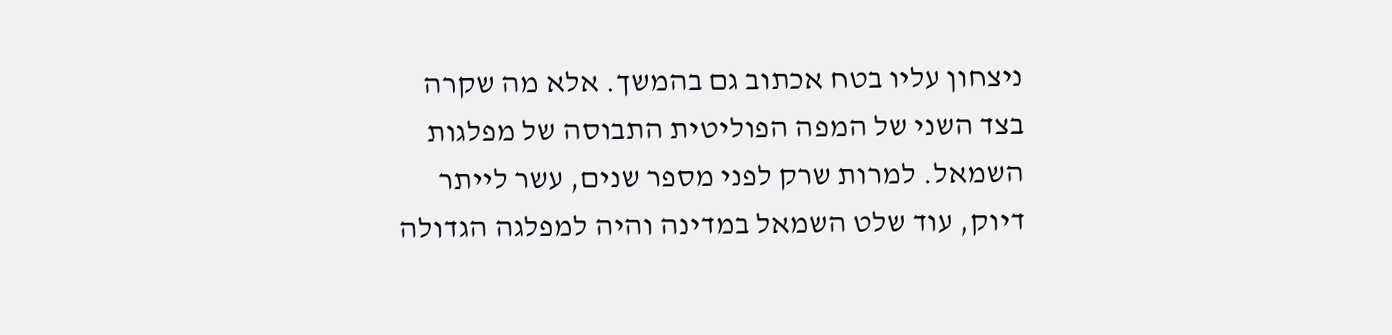ניצחון עליו בטח אכתוב גם בהמשך. אלא מה שקרה בצד השני של המפה הפוליטית התבוסה של מפלגות השמאל. למרות שרק לפני מספר שנים, עשר לייתר דיוק, עוד שלט השמאל במדינה והיה למפלגה הגדולה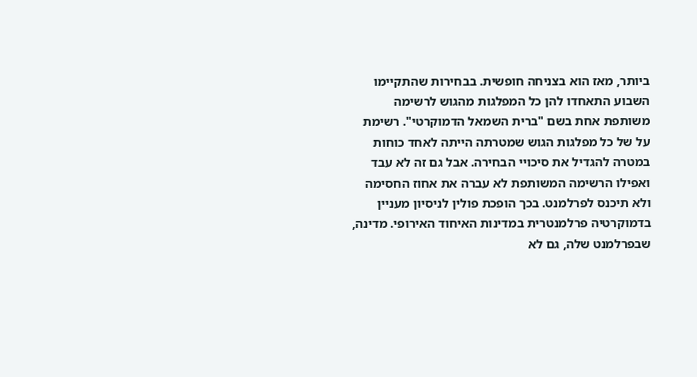ביותר, מאז הוא בצניחה חופשית. בבחירות שהתקיימו השבוע התאחדו להן כל המפלגות מהגוש לרשימה משותפת אחת בשם "ברית השמאל הדמוקרטי". רשימת על של כל מפלגות הגוש שמטרתה הייתה לאחד כוחות במטרה להגדיל את סיכויי הבחירה. אבל גם זה לא עבד ואפילו הרשימה המשותפת לא עברה את אחוז החסימה ולא תיכנס לפרלמנט. בכך הופכת פולין לניסיון מעניין בדמוקרטיה פרלמנטרית במדינות האיחוד האירופי. מדינה, שבפרלמנט שלה, גם לא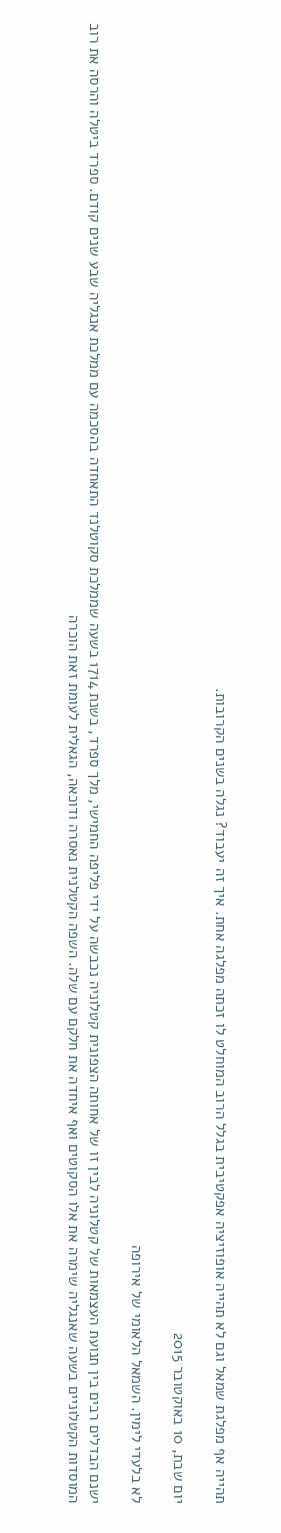תהייה אף מפלגת שמאל וגם לא תהייה אופוזיציה אפקטיבית בגלל הרוב המוחלט לו זכתה מפלגה אחת. איך זה יעבוד? נגלה בשנים הקרובות.

יום שבת, 10 באוקטובר 2015

לא בלעדי לימין. השמאל הלאומי של אירופה

ישנם הבדלים רבים בין תנועת העצמאות של קטלוניה לבין זו של אחותה הצפונית קטלוניה נכבשה על ידי פליפה החמישי, מלך ספרד, בשנת 1714 בשעה שממלכת סקוטלנד התאחדה בהסכמה עם ממלכת אנגליה שבע שנים קודם. ספרד ביטלה והרסה את רוב המוסדות הקטלוניים בשעה שאנגליה שימרה את אלו הסקוטים ואף איחדה את חלקם עם שלה. השפה הקטלנית נאסרה ודוכאה, הגאלית לעומת זאת הוכרה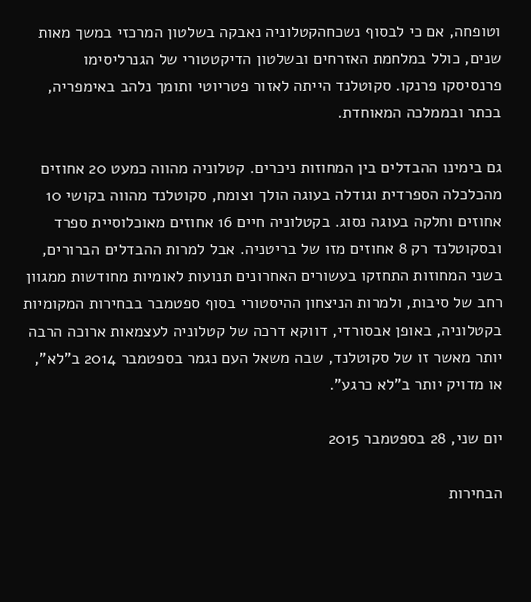וטופחה, אם כי לבסוף נשכחהקטלוניה נאבקה בשלטון המרכזי במשך מאות שנים, כולל במלחמת האזרחים ובשלטון הדיקטטורי של הגנרליסימו פרנסיסקו פרנקו. סקוטלנד הייתה לאזור פטריוטי ותומך נלהב באימפריה, בכתר ובממלכה המאוחדת.

גם בימינו ההבדלים בין המחוזות ניכרים. קטלוניה מהווה כמעט 20 אחוזים מהכלכלה הספרדית וגודלה בעוגה הולך וצומח, סקוטלנד מהווה בקושי 10 אחוזים וחלקה בעוגה נסוג. בקטלוניה חיים 16 אחוזים מאוכלוסיית ספרד ובסקוטלנד רק 8 אחוזים מזו של בריטניה. אבל למרות ההבדלים הברורים, בשני המחוזות התחזקו בעשורים האחרונים תנועות לאומיות מחודשות ממגוון רחב של סיבות, ולמרות הניצחון ההיסטורי בסוף ספטמבר בבחירות המקומיות בקטלוניה, באופן אבסורדי, דווקא דרכה של קטלוניה לעצמאות ארוכה הרבה יותר מאשר זו של סקוטלנד, שבה משאל העם נגמר בספטמבר 2014 ב"לא", או מדויק יותר ב"לא כרגע".

יום שני, 28 בספטמבר 2015

הבחירות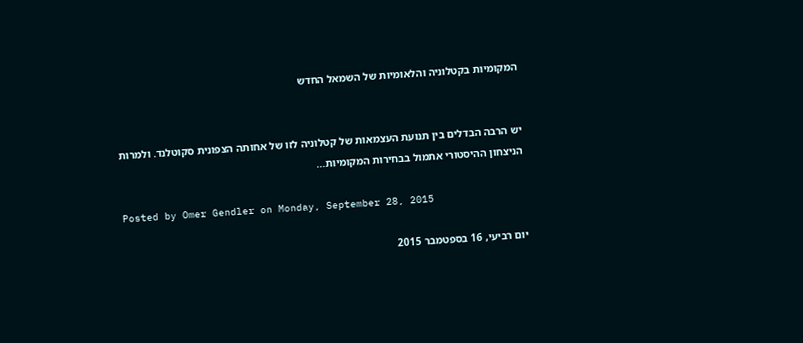המקומיות בקטלוניה והלאומיות של השמאל החדש


יש הרבה הבדלים בין תנועת העצמאות של קטלוניה לזו של אחותה הצפונית סקוטלנד. ולמרות הניצחון ההיסטורי אתמול בבחירות המקומיות...

Posted by Omer Gendler on Monday, September 28, 2015

יום רביעי, 16 בספטמבר 2015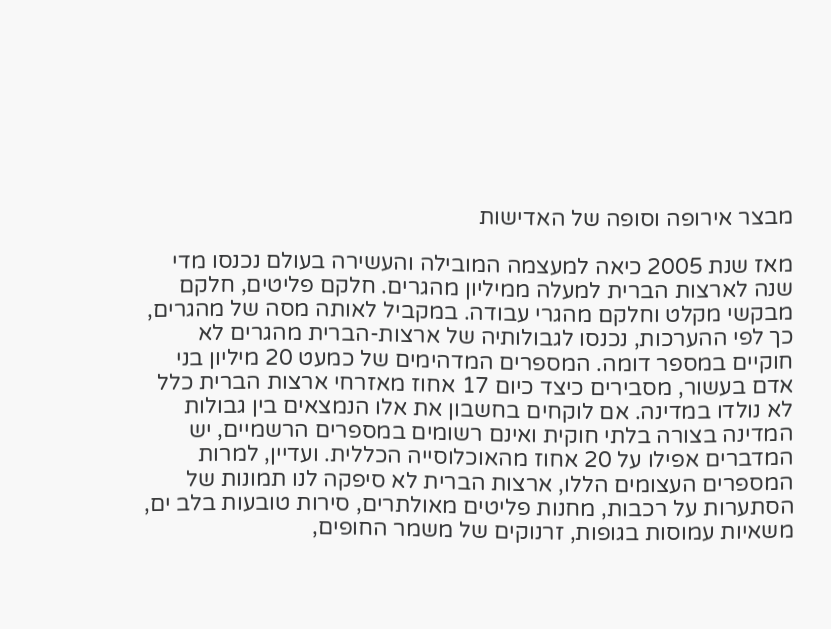מבצר אירופה וסופה של האדישות

מאז שנת 2005 כיאה למעצמה המובילה והעשירה בעולם נכנסו מדי שנה לארצות הברית למעלה ממיליון מהגרים. חלקם פליטים, חלקם מבקשי מקלט וחלקם מהגרי עבודה. במקביל לאותה מסה של מהגרים, כך לפי ההערכות, נכנסו לגבולותיה של ארצות-הברית מהגרים לא חוקיים במספר דומה. המספרים המדהימים של כמעט 20 מיליון בני אדם בעשור, מסבירים כיצד כיום 17 אחוז מאזרחי ארצות הברית כלל לא נולדו במדינה. אם לוקחים בחשבון את אלו הנמצאים בין גבולות המדינה בצורה בלתי חוקית ואינם רשומים במספרים הרשמיים, יש המדברים אפילו על 20 אחוז מהאוכלוסייה הכללית. ועדיין, למרות המספרים העצומים הללו, ארצות הברית לא סיפקה לנו תמונות של הסתערות על רכבות, מחנות פליטים מאולתרים, סירות טובעות בלב ים, משאיות עמוסות בגופות, זרנוקים של משמר החופים,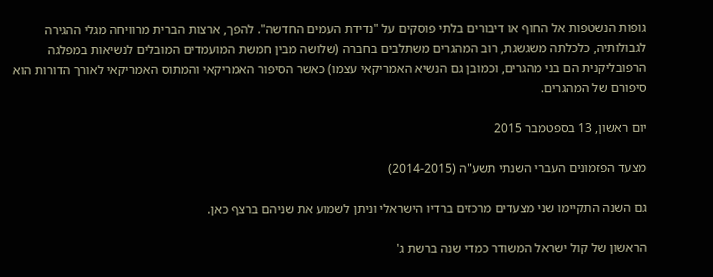גופות הנשטפות אל החוף או דיבורים בלתי פוסקים על "נדידת העמים החדשה". להפך, ארצות הברית מרוויחה מגלי ההגירה לגבולותיה, כלכלתה משגשגת, רוב המהגרים משתלבים בחברה (שלושה מבין חמשת המועמדים המובלים לנשיאות במפלגה הרפובליקנית הם בני מהגרים, וכמובן גם הנשיא האמריקאי עצמו) כאשר הסיפור האמריקאי והמתוס האמריקאי לאורך הדורות הוא סיפורם של המהגרים.

יום ראשון, 13 בספטמבר 2015

מצעד הפזמונים העברי השנתי תשע"ה (2014-2015)

גם השנה התקיימו שני מצעדים מרכזים ברדיו הישראלי וניתן לשמוע את שניהם ברצף כאן.

הראשון של קול ישראל המשודר כמדי שנה ברשת ג'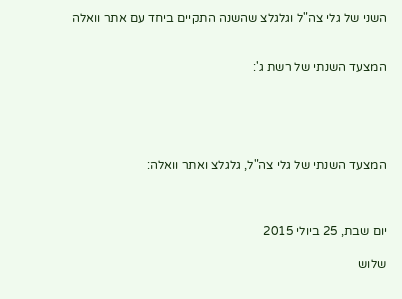השני של גלי צה"ל וגלגלצ שהשנה התקיים ביחד עם אתר וואלה


המצעד השנתי של רשת ג':





המצעד השנתי של גלי צה"ל, גלגלצ ואתר וואלה:



יום שבת, 25 ביולי 2015

שלוש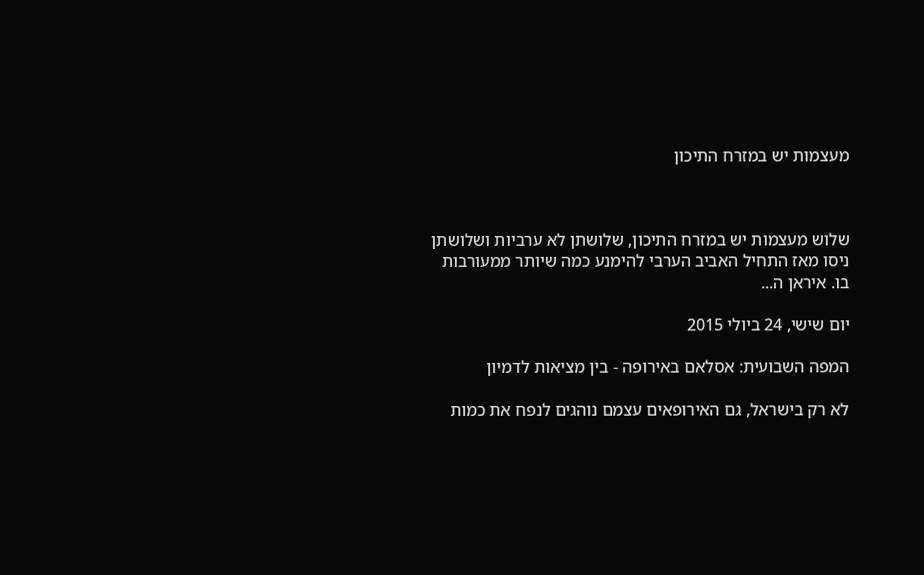מעצמות יש במזרח התיכון



שלוש מעצמות יש במזרח התיכון, שלושתן לא ערביות ושלושתן ניסו מאז התחיל האביב הערבי להימנע כמה שיותר ממעורבות בו. איראן ה...

יום שישי, 24 ביולי 2015

המפה השבועית: אסלאם באירופה - בין מציאות לדמיון

לא רק בישראל, גם האירופאים עצמם נוהגים לנפח את כמות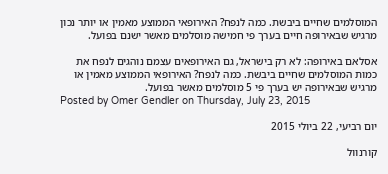המוסלמים שחיים ביבשת. כמה לנפח? האירופאי הממוצע מאמין או יותר נכון מרגיש שבאירופה חיים בערך פי חמישה מוסלמים מאשר ישנם בפועל.

אסלאם באירופה: לא רק בישראל, גם האירופאים עצמם נוהגים לנפח את כמות המוסלמים שחיים ביבשת. כמה לנפח? האירופאי הממוצע מאמין או מרגיש שבאירופה יש בערך פי 5 מוסלמים מאשר בפועל.
Posted by Omer Gendler on Thursday, July 23, 2015

יום רביעי, 22 ביולי 2015

קורנוול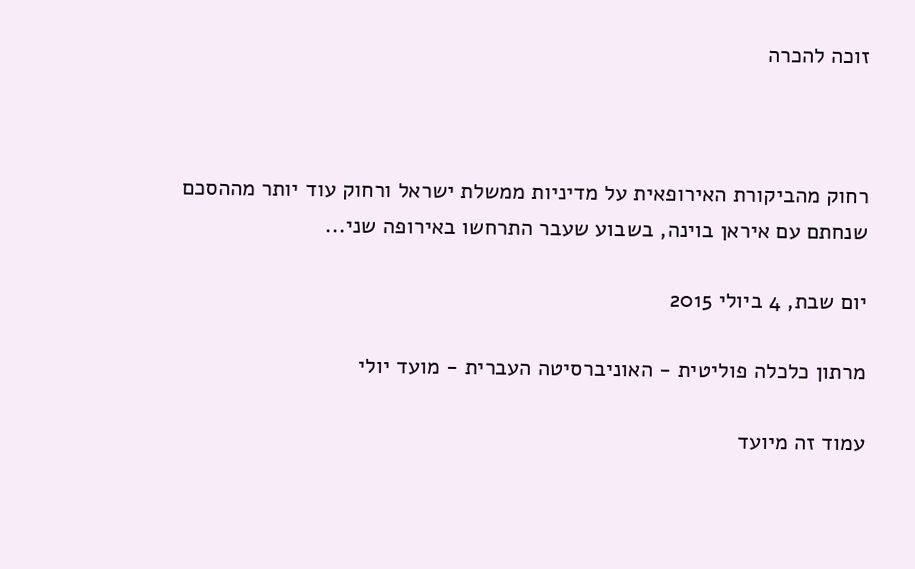זוכה להכרה



רחוק מהביקורת האירופאית על מדיניות ממשלת ישראל ורחוק עוד יותר מההסכם שנחתם עם איראן בוינה, בשבוע שעבר התרחשו באירופה שני...

יום שבת, 4 ביולי 2015

מרתון כלכלה פוליטית - האוניברסיטה העברית - מועד יולי

עמוד זה מיועד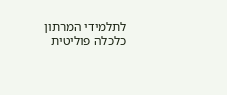לתלמידי המרתון כלכלה פוליטית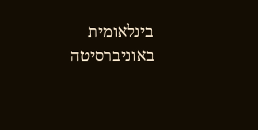בינלאומית באוניברסיטה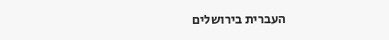העברית בירושלים